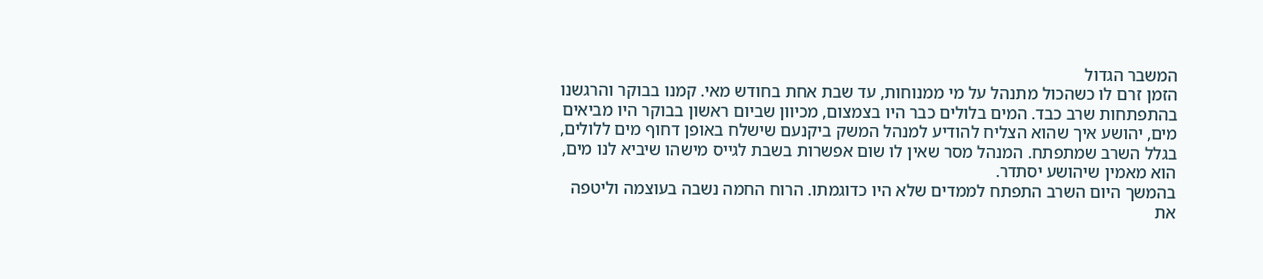המשבר הגדול
הזמן זרם לו כשהכול מתנהל על מי ממנוחות, עד שבת אחת בחודש מאי. קמנו בבוקר והרגשנו בהתפתחות שרב כבד. המים בלולים כבר היו בצמצום, מכיוון שביום ראשון בבוקר היו מביאים מים, יהושע איך שהוא הצליח להודיע למנהל המשק ביקנעם שישלח באופן דחוף מים ללולים, בגלל השרב שמתפתח. המנהל מסר שאין לו שום אפשרות בשבת לגייס מישהו שיביא לנו מים, הוא מאמין שיהושע יסתדר.
בהמשך היום השרב התפתח לממדים שלא היו כדוגמתו. הרוח החמה נשבה בעוצמה וליטפה את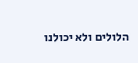הלולים ולא יכולנו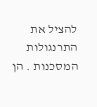להציל את התרנגולות המסכנות . הן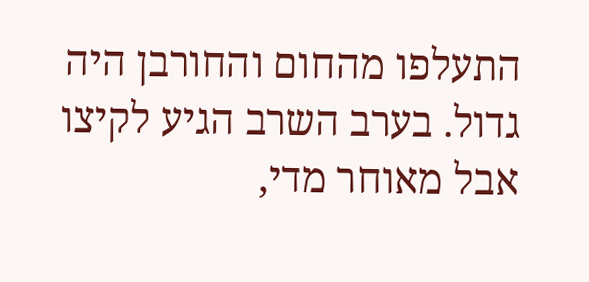התעלפו מהחום והחורבן היה גדול. בערב השרב הגיע לקיצו אבל מאוחר מדי,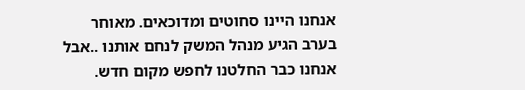אנחנו היינו סחוטים ומדוכאים. מאוחר בערב הגיע מנהל המשק לנחם אותנו ..אבל אנחנו כבר החלטנו לחפש מקום חדש.